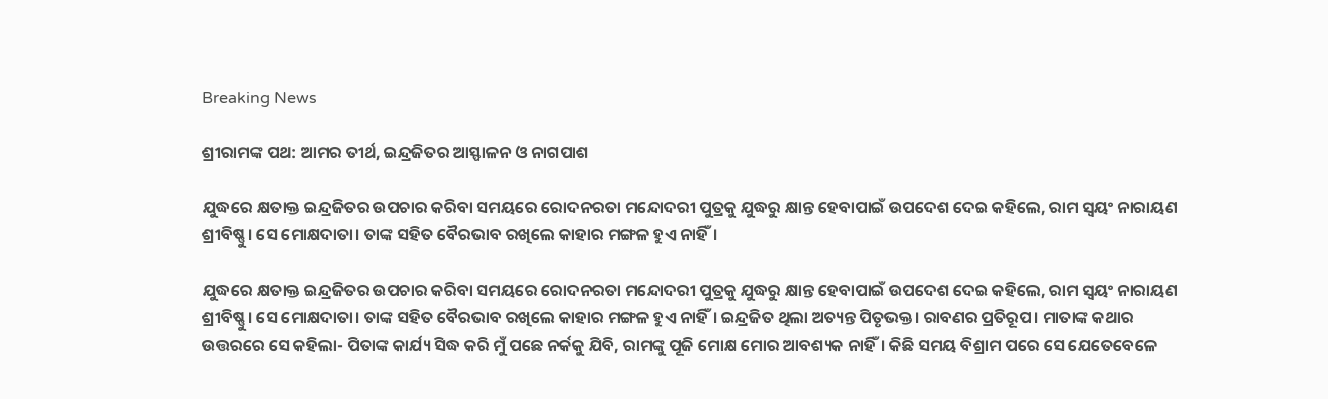Breaking News

ଶ୍ରୀରାମଙ୍କ ପଥ: ଆମର ତୀର୍ଥ, ଇନ୍ଦ୍ରଜିତର ଆସ୍ଫାଳନ ଓ ନାଗପାଶ

ଯୁଦ୍ଧରେ କ୍ଷତାକ୍ତ ଇନ୍ଦ୍ରଜିତର ଉପଚାର କରିବା ସମୟରେ ରୋଦନରତା ମନ୍ଦୋଦରୀ ପୁତ୍ରକୁ ଯୁଦ୍ଧରୁ କ୍ଷାନ୍ତ ହେବାପାଇଁ ଉପଦେଶ ଦେଇ କହିଲେ, ରାମ ସ୍ବୟଂ ନାରାୟଣ ଶ୍ରୀବିଷ୍ଣୁ। ସେ ମୋକ୍ଷଦାତା। ତାଙ୍କ ସହିତ ବୈରଭାବ ରଖିଲେ କାହାର ମଙ୍ଗଳ ହୁଏ ନାହିଁ।

ଯୁଦ୍ଧରେ କ୍ଷତାକ୍ତ ଇନ୍ଦ୍ରଜିତର ଉପଚାର କରିବା ସମୟରେ ରୋଦନରତା ମନ୍ଦୋଦରୀ ପୁତ୍ରକୁ ଯୁଦ୍ଧରୁ କ୍ଷାନ୍ତ ହେବାପାଇଁ ଉପଦେଶ ଦେଇ କହିଲେ, ରାମ ସ୍ବୟଂ ନାରାୟଣ ଶ୍ରୀବିଷ୍ଣୁ। ସେ ମୋକ୍ଷଦାତା। ତାଙ୍କ ସହିତ ବୈରଭାବ ରଖିଲେ କାହାର ମଙ୍ଗଳ ହୁଏ ନାହିଁ। ଇନ୍ଦ୍ରଜିତ ଥିଲା ଅତ୍ୟନ୍ତ ପିତୃଭକ୍ତ। ରାବଣର ପ୍ରତିରୂପ। ମାତାଙ୍କ କଥାର ଉତ୍ତରରେ ସେ କହିଲା- ପିତାଙ୍କ କାର୍ଯ୍ୟ ସିଦ୍ଧ କରି ମୁଁ ପଛେ ନର୍କକୁ ଯିବି, ରାମଙ୍କୁ ପୂଜି ମୋକ୍ଷ ମୋର ଆବଶ୍ୟକ ନାହିଁ। କିଛି ସମୟ ବିଶ୍ରାମ ପରେ ସେ ଯେତେବେଳେ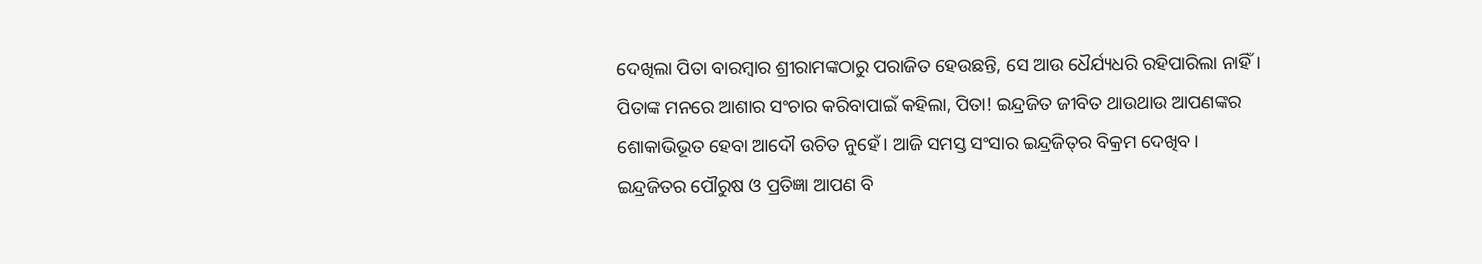ଦେଖିଲା ପିତା ବାରମ୍ବାର ଶ୍ରୀରାମଙ୍କଠାରୁ ପରାଜିତ ହେଉଛନ୍ତି, ସେ ଆଉ ଧୈର୍ଯ୍ୟଧରି ରହିପାରିଲା ନାହିଁ। ପିତାଙ୍କ ମନରେ ଆଶାର ସଂଚାର କରିବାପାଇଁ କହିଲା, ପିତା! ଇନ୍ଦ୍ରଜିତ ଜୀବିତ ଥାଉଥାଉ ଆପଣଙ୍କର ଶୋକାଭିଭୂତ ହେବା ଆଦୌ ଉଚିତ ନୁହେଁ। ଆଜି ସମସ୍ତ ସଂସାର ଇନ୍ଦ୍ରଜିତ୍‌ର ବିକ୍ରମ ଦେଖିବ। ଇନ୍ଦ୍ରଜିତର ପୌରୁଷ ଓ ପ୍ରତିଜ୍ଞା ଆପଣ ବି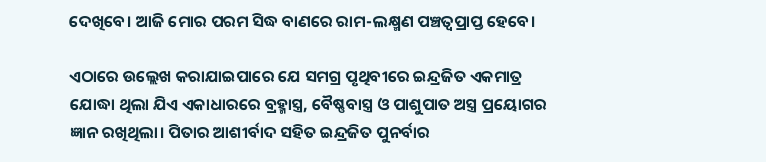ଦେଖିବେ। ଆଜି ମୋର ପରମ ସିଦ୍ଧ ବାଣରେ ରାମ-ଲକ୍ଷ୍ମଣ ପଞ୍ଚତ୍ବପ୍ରାପ୍ତ ହେବେ।

ଏଠାରେ ଉଲ୍ଲେଖ କରାଯାଇପାରେ ଯେ ସମଗ୍ର ପୃଥିବୀରେ ଇନ୍ଦ୍ରଜିତ ଏକମାତ୍ର ଯୋଦ୍ଧା ଥିଲା ଯିଏ ଏକାଧାରରେ ବ୍ରହ୍ମାସ୍ତ୍ର, ବୈଷ୍ଣବାସ୍ତ୍ର ଓ ପାଶୁପାତ ଅସ୍ତ୍ର ପ୍ରୟୋଗର ଜ୍ଞାନ ରଖିଥିଲା। ପିତାର ଆଶୀର୍ବାଦ ସହିତ ଇନ୍ଦ୍ରଜିତ ପୁନର୍ବାର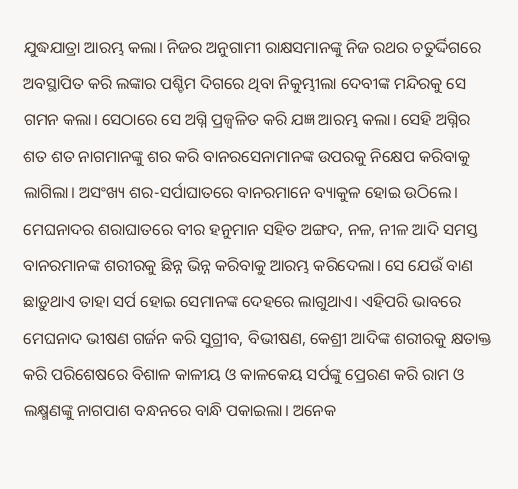ଯୁଦ୍ଧଯାତ୍ରା ଆରମ୍ଭ କଲା। ନିଜର ଅନୁଗାମୀ ରାକ୍ଷସମାନଙ୍କୁ ନିଜ ରଥର ଚତୁର୍ଦ୍ଦିଗରେ ଅବସ୍ଥାପିତ କରି ଲଙ୍କାର ପଶ୍ଚିମ ଦିଗରେ ଥିବା ନିକୁମ୍ଭୀଲା ଦେବୀଙ୍କ ମନ୍ଦିରକୁ ସେ ଗମନ କଲା। ସେଠାରେ ସେ ଅଗ୍ନି ପ୍ରଜ୍ବଳିତ କରି ଯଜ୍ଞ ଆରମ୍ଭ କଲା। ସେହି ଅଗ୍ନିର ଶତ ଶତ ନାଗମାନଙ୍କୁ ଶର କରି ବାନରସେନାମାନଙ୍କ ଉପରକୁ ନିକ୍ଷେପ କରିବାକୁ ଲାଗିଲା। ଅସଂଖ୍ୟ ଶର-ସର୍ପାଘାତରେ ବାନରମାନେ ବ୍ୟାକୁଳ ହୋଇ ଉଠିଲେ। ମେଘନାଦର ଶରାଘାତରେ ବୀର ହନୁମାନ ସହିତ ଅଙ୍ଗଦ, ନଳ, ନୀଳ ଆଦି ସମସ୍ତ ବାନରମାନଙ୍କ ଶରୀରକୁ ଛିନ୍ନ ଭିନ୍ନ କରିବାକୁ ଆରମ୍ଭ କରିଦେଲା। ସେ ଯେଉଁ ବାଣ ଛାଡ଼ୁଥାଏ ତାହା ସର୍ପ ହୋଇ ସେମାନଙ୍କ ଦେହରେ ଲାଗୁଥାଏ। ଏହିପରି ଭାବରେ‌ ମେଘନାଦ ଭୀଷଣ ଗର୍ଜନ କରି ସୁଗ୍ରୀବ, ବିଭୀଷଣ, କେଶ୍ରୀ ଆଦିଙ୍କ ଶରୀରକୁ କ୍ଷତାକ୍ତ କରି ପରିଶେଷରେ ବିଶାଳ କାଳୀୟ ଓ କାଳକେୟ ସର୍ପଙ୍କୁ ପ୍ରେରଣ କରି ରାମ ଓ ଲକ୍ଷ୍ମଣଙ୍କୁ ନାଗପାଶ ବନ୍ଧନରେ ବାନ୍ଧି ପକାଇଲା। ଅନେକ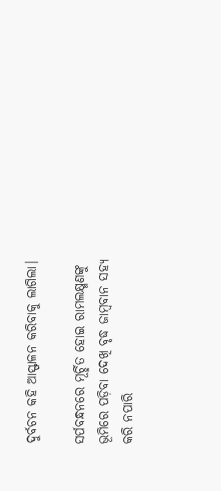ଦୁର୍ବଚନ କହି ଆସ୍ଫାଳନ କରିବାକୁ ଲାଗିଲା।

ସର୍ପବନ୍ଧନରେ ମୂର୍ଚ୍ଛିତ ହୋଇ ରାମଲକ୍ଷ୍ମଣଙ୍କୁ ଭୂମିରେ ପଡ଼ିବା ଦେଖି ବୃଦ୍ଧ ଜାମ୍ବବାନ ସହ୍ୟ କରି ନପାରି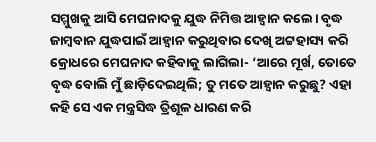ସମ୍ମୁଖକୁ ଆସି ମେଘନାଦକୁ ଯୁଦ୍ଧ ନିମିତ୍ତ ଆହ୍ବାନ କଲେ। ବୃଦ୍ଧ ଜାମ୍ବବାନ ଯୁଦ୍ଧପାଇଁ ଆହ୍ବାନ କରୁଥିବାର ଦେଖି ଅଟ୍ଟହାସ୍ୟ କରି କ୍ରୋଧରେ ମେଘନାଦ କହିବାକୁ ଲାଗିଲା- ‘ଆରେ ମୂର୍ଖ, ତୋତେ ବୃଦ୍ଧ ବୋଲି ମୁଁ ଛାଡ଼ିଦେଇଥିଲି; ତୁ ମତେ ଆହ୍ବାନ କରୁଛୁ? ଏହା କହି ସେ ଏକ ମନ୍ତ୍ରସିଦ୍ଧ ତ୍ରିଶୂଳ ଧାରଣ କରି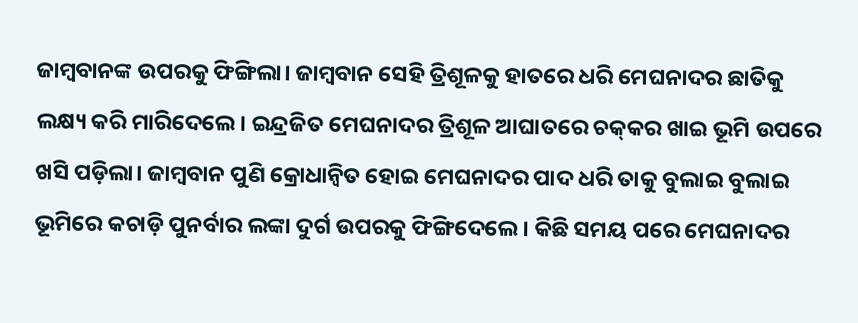ଜାମ୍ବବାନଙ୍କ ଉପରକୁ ଫିଙ୍ଗିଲା। ଜାମ୍ବବାନ ସେହି ତ୍ରିଶୂଳକୁ ହାତରେ ଧରି ମେଘନାଦର ଛାତିକୁ ଲକ୍ଷ୍ୟ କରି ମାରିଦେଲେ। ଇନ୍ଦ୍ରଜିତ ମେଘନାଦର ତ୍ରିଶୂଳ ଆଘାତରେ ଚକ୍‌କର ଖାଇ ଭୂମି ଉପରେ ଖସି ପଡ଼ିଲା। ଜାମ୍ବବାନ ପୁଣି କ୍ରୋଧାନ୍ବିତ ହୋଇ ମେଘନାଦର ପାଦ ଧରି ତାକୁ ବୁଲାଇ ବୁଲାଇ ଭୂମିରେ କଚାଡ଼ି ପୁନର୍ବାର ଲଙ୍କା ଦୁର୍ଗ ଉପରକୁ ଫିଙ୍ଗିଦେଲେ। କିଛି ସମୟ ପରେ ମେଘନାଦର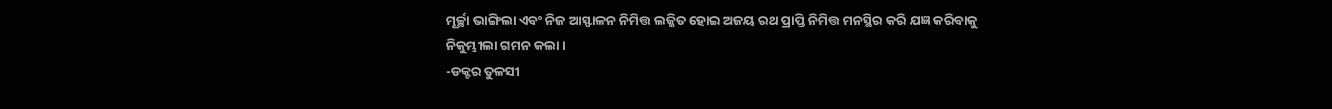ମୂର୍ଚ୍ଛା ଭାଙ୍ଗିଲା ଏବଂ ନିଜ ଆସ୍ଫାଳନ ନିମିତ୍ତ ଲଜ୍ଜିତ ହୋଇ ଅଜୟ ରଥ ପ୍ରାପ୍ତି ନିମିତ୍ତ ମନସ୍ଥିର କରି ଯଜ୍ଞ କରିବାକୁ ନିକୁମ୍ଭୀଲା ଗମନ କଲା।
-ଡକ୍ଟର ତୁଳସୀ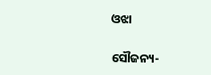ଓଝା

ସୌଜନ୍ୟ-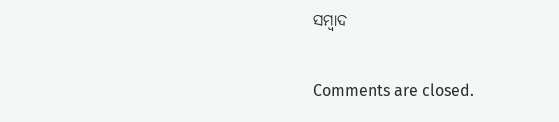ସମ୍ୱାଦ

Comments are closed.